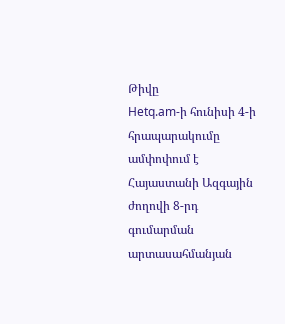Թիվը
Hetq.am-ի հունիսի 4-ի հրապարակումը ամփոփում է Հայաստանի Ազգային ժողովի 8-րդ գումարման արտասահմանյան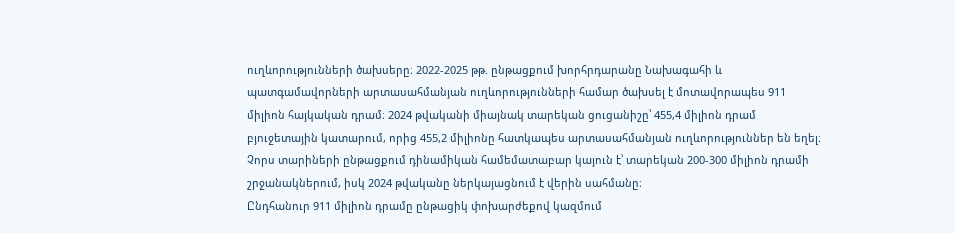ուղևորությունների ծախսերը։ 2022-2025 թթ. ընթացքում խորհրդարանը Նախագահի և պատգամավորների արտասահմանյան ուղևորությունների համար ծախսել է մոտավորապես 911 միլիոն հայկական դրամ։ 2024 թվականի միայնակ տարեկան ցուցանիշը՝ 455,4 միլիոն դրամ բյուջետային կատարում, որից 455,2 միլիոնը հատկապես արտասահմանյան ուղևորություններ են եղել։ Չորս տարիների ընթացքում դինամիկան համեմատաբար կայուն է՝ տարեկան 200-300 միլիոն դրամի շրջանակներում, իսկ 2024 թվականը ներկայացնում է վերին սահմանը։
Ընդհանուր 911 միլիոն դրամը ընթացիկ փոխարժեքով կազմում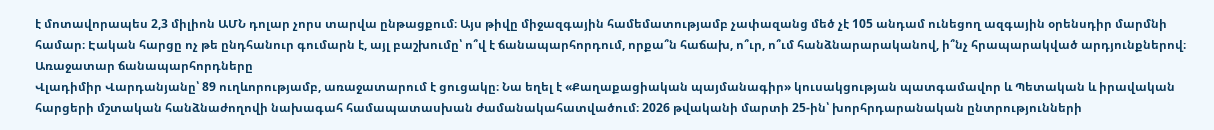է մոտավորապես 2,3 միլիոն ԱՄՆ դոլար չորս տարվա ընթացքում։ Այս թիվը միջազգային համեմատությամբ չափազանց մեծ չէ 105 անդամ ունեցող ազգային օրենսդիր մարմնի համար։ Էական հարցը ոչ թե ընդհանուր գումարն է, այլ բաշխումը՝ ո՞վ է ճանապարհորդում, որքա՞ն հաճախ, ո՞ւր, ո՞ւմ հանձնարարականով, ի՞նչ հրապարակված արդյունքներով։
Առաջատար ճանապարհորդները
Վլադիմիր Վարդանյանը՝ 89 ուղևորությամբ, առաջատարում է ցուցակը։ Նա եղել է «Քաղաքացիական պայմանագիր» կուսակցության պատգամավոր և Պետական և իրավական հարցերի մշտական հանձնաժողովի նախագահ համապատասխան ժամանակահատվածում։ 2026 թվականի մարտի 25-ին՝ խորհրդարանական ընտրությունների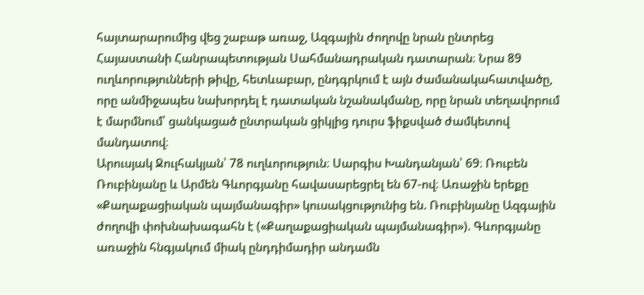հայտարարումից վեց շաբաթ առաջ, Ազգային ժողովը նրան ընտրեց Հայաստանի Հանրապետության Սահմանադրական դատարան։ Նրա 89 ուղևորությունների թիվը, հետևաբար, ընդգրկում է այն ժամանակահատվածը, որը անմիջապես նախորդել է դատական նշանակմանը, որը նրան տեղավորում է մարմնում՝ ցանկացած ընտրական ցիկլից դուրս ֆիքսված ժամկետով մանդատով։
Արուսյակ Ջուլհակյան՝ 78 ուղևորություն։ Սարգիս Խանդանյան՝ 69։ Ռուբեն Ռուբինյանը և Արմեն Գևորգյանը հավասարեցրել են 67-ով։ Առաջին երեքը «Քաղաքացիական պայմանագիր» կուսակցությունից են. Ռուբինյանը Ազգային ժողովի փոխնախագահն է («Քաղաքացիական պայմանագիր»). Գևորգյանը առաջին հնգյակում միակ ընդդիմադիր անդամն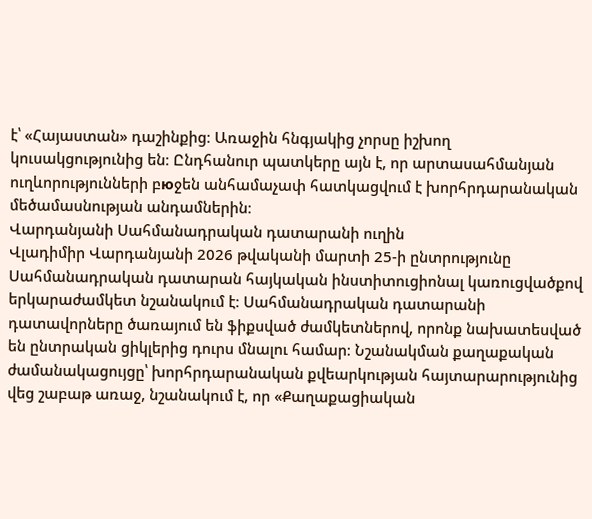է՝ «Հայաստան» դաշինքից։ Առաջին հնգյակից չորսը իշխող կուսակցությունից են։ Ընդհանուր պատկերը այն է, որ արտասահմանյան ուղևորությունների բюջեն անհամաչափ հատկացվում է խորհրդարանական մեծամասնության անդամներին։
Վարդանյանի Սահմանադրական դատարանի ուղին
Վլադիմիր Վարդանյանի 2026 թվականի մարտի 25-ի ընտրությունը Սահմանադրական դատարան հայկական ինստիտուցիոնալ կառուցվածքով երկարաժամկետ նշանակում է։ Սահմանադրական դատարանի դատավորները ծառայում են ֆիքսված ժամկետներով, որոնք նախատեսված են ընտրական ցիկլերից դուրս մնալու համար։ Նշանակման քաղաքական ժամանակացույցը՝ խորհրդարանական քվեարկության հայտարարությունից վեց շաբաթ առաջ, նշանակում է, որ «Քաղաքացիական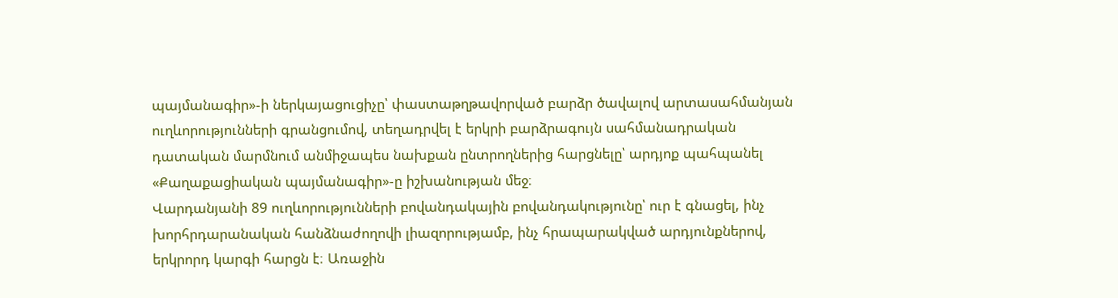պայմանագիր»-ի ներկայացուցիչը՝ փաստաթղթավորված բարձր ծավալով արտասահմանյան ուղևորությունների գրանցումով, տեղադրվել է երկրի բարձրագույն սահմանադրական դատական մարմնում անմիջապես նախքան ընտրողներից հարցնելը՝ արդյոք պահպանել «Քաղաքացիական պայմանագիր»-ը իշխանության մեջ։
Վարդանյանի 89 ուղևորությունների բովանդակային բովանդակությունը՝ ուր է գնացել, ինչ խորհրդարանական հանձնաժողովի լիազորությամբ, ինչ հրապարակված արդյունքներով, երկրորդ կարգի հարցն է։ Առաջին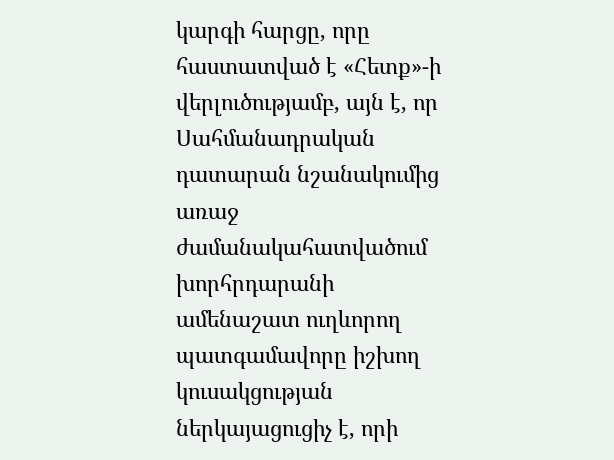կարգի հարցը, որը հաստատված է «Հետք»-ի վերլուծությամբ, այն է, որ Սահմանադրական դատարան նշանակումից առաջ ժամանակահատվածում խորհրդարանի ամենաշատ ուղևորող պատգամավորը իշխող կուսակցության ներկայացուցիչ է, որի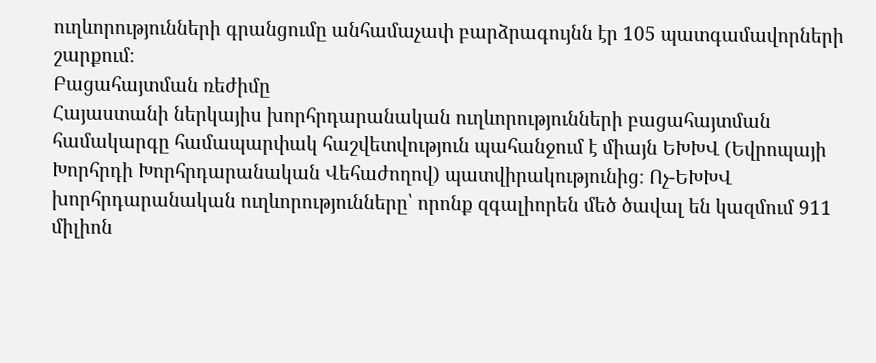ուղևորությունների գրանցումը անհամաչափ բարձրագույնն էր 105 պատգամավորների շարքում։
Բացահայտման ռեժիմը
Հայաստանի ներկայիս խորհրդարանական ուղևորությունների բացահայտման համակարգը համապարփակ հաշվետվություն պահանջում է միայն ԵԽԽՎ (Եվրոպայի Խորհրդի Խորհրդարանական Վեհաժողով) պատվիրակությունից։ Ոչ-ԵԽԽՎ խորհրդարանական ուղևորությունները՝ որոնք զգալիորեն մեծ ծավալ են կազմում 911 միլիոն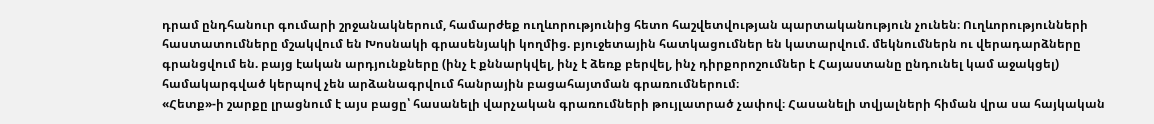դրամ ընդհանուր գումարի շրջանակներում, համարժեք ուղևորությունից հետո հաշվետվության պարտականություն չունեն։ Ուղևորությունների հաստատումները մշակվում են Խոսնակի գրասենյակի կողմից. բյուջետային հատկացումներ են կատարվում. մեկնումներն ու վերադարձները գրանցվում են. բայց էական արդյունքները (ինչ է քննարկվել, ինչ է ձեռք բերվել, ինչ դիրքորոշումներ է Հայաստանը ընդունել կամ աջակցել) համակարգված կերպով չեն արձանագրվում հանրային բացահայտման գրառումներում։
«Հետք»-ի շարքը լրացնում է այս բացը՝ հասանելի վարչական գրառումների թույլատրած չափով։ Հասանելի տվյալների հիման վրա սա հայկական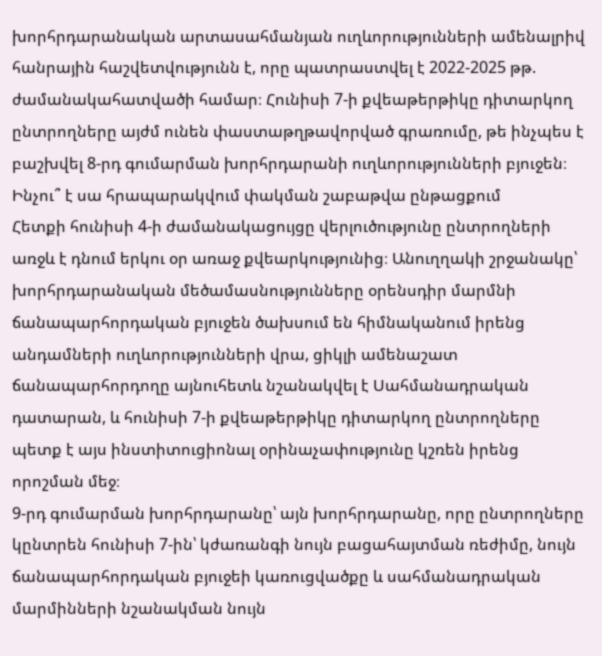խորհրդարանական արտասահմանյան ուղևորությունների ամենալրիվ հանրային հաշվետվությունն է, որը պատրաստվել է 2022-2025 թթ. ժամանակահատվածի համար։ Հունիսի 7-ի քվեաթերթիկը դիտարկող ընտրողները այժմ ունեն փաստաթղթավորված գրառումը, թե ինչպես է բաշխվել 8-րդ գումարման խորհրդարանի ուղևորությունների բյուջեն։
Ինչու՞ է սա հրապարակվում փակման շաբաթվա ընթացքում
Հետքի հունիսի 4-ի ժամանակացույցը վերլուծությունը ընտրողների առջև է դնում երկու օր առաջ քվեարկությունից։ Անուղղակի շրջանակը՝ խորհրդարանական մեծամասնությունները օրենսդիր մարմնի ճանապարհորդական բյուջեն ծախսում են հիմնականում իրենց անդամների ուղևորությունների վրա, ցիկլի ամենաշատ ճանապարհորդողը այնուհետև նշանակվել է Սահմանադրական դատարան, և հունիսի 7-ի քվեաթերթիկը դիտարկող ընտրողները պետք է այս ինստիտուցիոնալ օրինաչափությունը կշռեն իրենց որոշման մեջ։
9-րդ գումարման խորհրդարանը՝ այն խորհրդարանը, որը ընտրողները կընտրեն հունիսի 7-ին՝ կժառանգի նույն բացահայտման ռեժիմը, նույն ճանապարհորդական բյուջեի կառուցվածքը և սահմանադրական մարմինների նշանակման նույն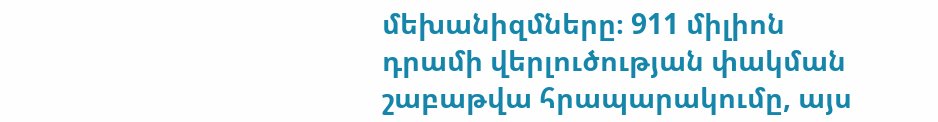մեխանիզմները։ 911 միլիոն դրամի վերլուծության փակման շաբաթվա հրապարակումը, այս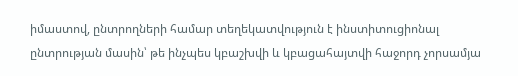իմաստով, ընտրողների համար տեղեկատվություն է ինստիտուցիոնալ ընտրության մասին՝ թե ինչպես կբաշխվի և կբացահայտվի հաջորդ չորսամյա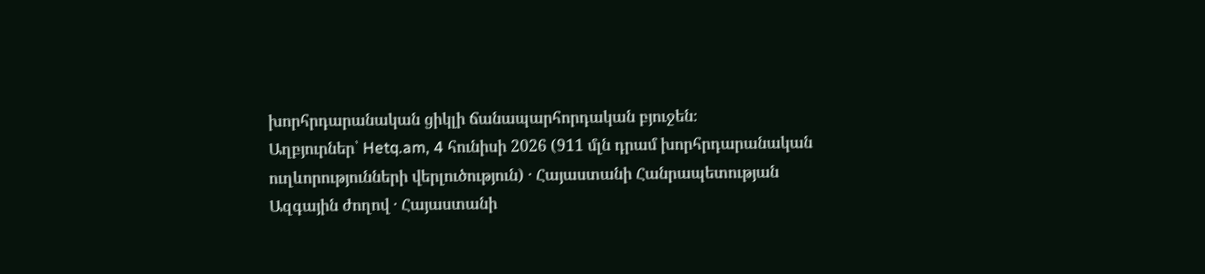խորհրդարանական ցիկլի ճանապարհորդական բյուջեն։
Աղբյուրներ՝ Hetq.am, 4 հունիսի 2026 (911 մլն դրամ խորհրդարանական ուղևորությունների վերլուծություն) · Հայաստանի Հանրապետության Ազգային ժողով · Հայաստանի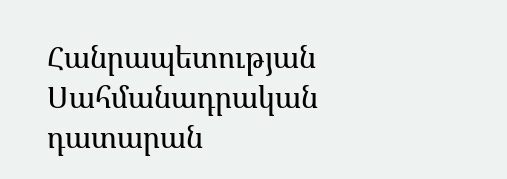Հանրապետության Սահմանադրական դատարան